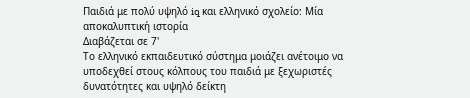Παιδιά με πολύ υψηλό iq και ελληνικό σχολείο: Μία αποκαλυπτική ιστορία
Διαβάζεται σε 7'
Το ελληνικό εκπαιδευτικό σύστημα μοιάζει ανέτοιμο να υποδεχθεί στους κόλπους του παιδιά με ξεχωριστές δυνατότητες και υψηλό δείκτη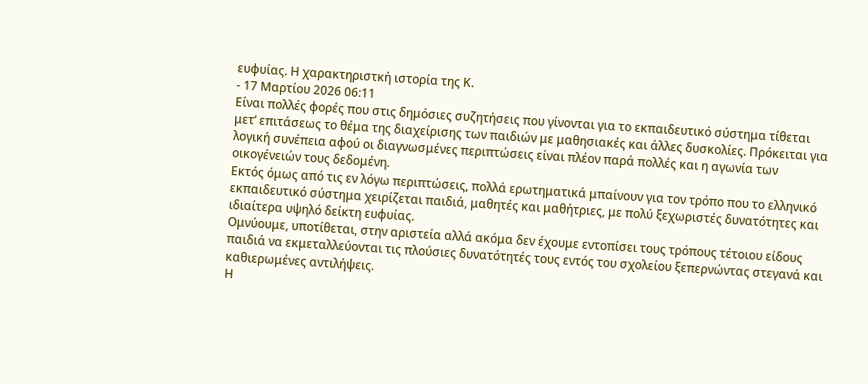ευφυίας. Η χαρακτηριστκή ιστορία της Κ.
- 17 Μαρτίου 2026 06:11
Είναι πολλές φορές που στις δημόσιες συζητήσεις που γίνονται για το εκπαιδευτικό σύστημα τίθεται μετ’ επιτάσεως το θέμα της διαχείρισης των παιδιών με μαθησιακές και άλλες δυσκολίες. Πρόκειται για λογική συνέπεια αφού οι διαγνωσμένες περιπτώσεις είναι πλέον παρά πολλές και η αγωνία των οικογένειών τους δεδομένη.
Εκτός όμως από τις εν λόγω περιπτώσεις, πολλά ερωτηματικά μπαίνουν για τον τρόπο που το ελληνικό εκπαιδευτικό σύστημα χειρίζεται παιδιά, μαθητές και μαθήτριες, με πολύ ξεχωριστές δυνατότητες και ιδιαίτερα υψηλό δείκτη ευφυίας.
Ομνύουμε, υποτίθεται, στην αριστεία αλλά ακόμα δεν έχουμε εντοπίσει τους τρόπους τέτοιου είδους παιδιά να εκμεταλλεύονται τις πλούσιες δυνατότητές τους εντός του σχολείου ξεπερνώντας στεγανά και καθιερωμένες αντιλήψεις.
Η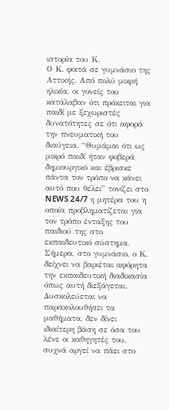ιστορία του Κ.
Ο Κ. φοιτά σε γυμνάσιο της Αττικής. Από πολύ μικρή ηλικία, οι γονείς του κατάλαβαν ότι πρόκειται για παιδί με ξεχωριστές δυνατότητες σε ότι αφορά την πνευματική του διαύγεια. “Θυμάμαι ότι ως μικρό παιδί ήταν φοβερά δημιουργικό και έβρισκε πάντα τον τρόπο να κάνει αυτό που θέλει” τονίζει στο NEWS 24/7 η μητέρα του η οποία προβληματίζεται για τον τρόπο ένταξης του παιδιού της στο εκπαιδευτικό σύστημα.
Σήμερα, στο γυμνάσιο, ο Κ. δείχνει να βαριέται αφόρητα την εκπαιδευτική διαδικασία όπως αυτή διεξάγεται. Δυσκολεύεται να παρακολουθήσει τα μαθήματα, δεν δίνει ιδιαίτερη βάση σε όσα του λένε οι καθηγητές του, συχνά αργεί να πάει στο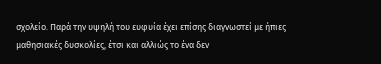σχολείο. Παρά την υψηλή του ευφυία έχει επίσης διαγνωστεί με ήπιες μαθησιακές δυσκολίες, έτσι και αλλιώς το ένα δεν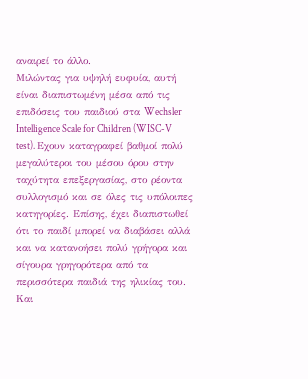αναιρεί το άλλο.
Μιλώντας για υψηλή ευφυία, αυτή είναι διαπιστωμένη μέσα από τις επιδόσεις του παιδιού στα Wechsler Intelligence Scale for Children (WISC-V test). Εχουν καταγραφεί βαθμοί πολύ μεγαλύτεροι του μέσου όρου στην ταχύτητα επεξεργασίας, στο ρέοντα συλλογισμό και σε όλες τις υπόλοιπες κατηγορίες. Επίσης, έχει διαπιστωθεί ότι το παιδί μπορεί να διαβάσει αλλά και να κατανοήσει πολύ γρήγορα και σίγουρα γρηγορότερα από τα περισσότερα παιδιά της ηλικίας του.
Και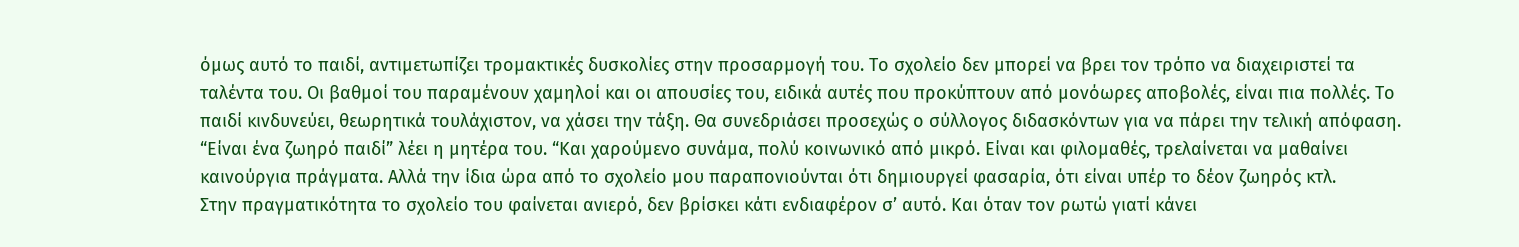όμως αυτό το παιδί, αντιμετωπίζει τρομακτικές δυσκολίες στην προσαρμογή του. Το σχολείο δεν μπορεί να βρει τον τρόπο να διαχειριστεί τα ταλέντα του. Οι βαθμοί του παραμένουν χαμηλοί και οι απουσίες του, ειδικά αυτές που προκύπτουν από μονόωρες αποβολές, είναι πια πολλές. Το παιδί κινδυνεύει, θεωρητικά τουλάχιστον, να χάσει την τάξη. Θα συνεδριάσει προσεχώς ο σύλλογος διδασκόντων για να πάρει την τελική απόφαση.
“Είναι ένα ζωηρό παιδί” λέει η μητέρα του. “Και χαρούμενο συνάμα, πολύ κοινωνικό από μικρό. Είναι και φιλομαθές, τρελαίνεται να μαθαίνει καινούργια πράγματα. Αλλά την ίδια ώρα από το σχολείο μου παραπονιούνται ότι δημιουργεί φασαρία, ότι είναι υπέρ το δέον ζωηρός κτλ.
Στην πραγματικότητα το σχολείο του φαίνεται ανιερό, δεν βρίσκει κάτι ενδιαφέρον σ’ αυτό. Και όταν τον ρωτώ γιατί κάνει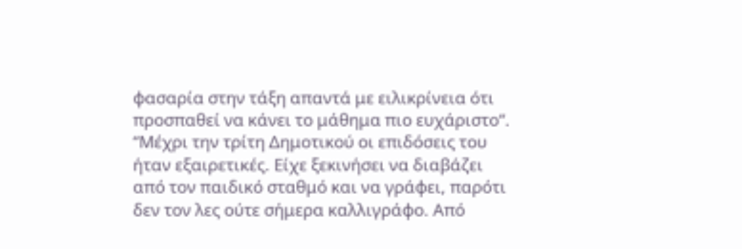φασαρία στην τάξη απαντά με ειλικρίνεια ότι προσπαθεί να κάνει το μάθημα πιο ευχάριστο“.
“Μέχρι την τρίτη Δημοτικού οι επιδόσεις του ήταν εξαιρετικές. Είχε ξεκινήσει να διαβάζει από τον παιδικό σταθμό και να γράφει, παρότι δεν τον λες ούτε σήμερα καλλιγράφο. Από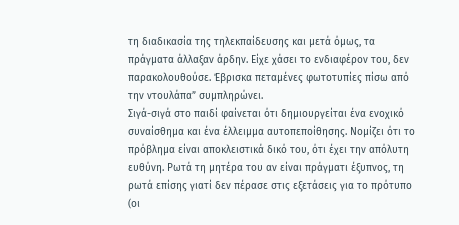τη διαδικασία της τηλεκπαίδευσης και μετά όμως, τα πράγματα άλλαξαν άρδην. Είχε χάσει το ενδιαφέρον του, δεν παρακολουθούσε. Έβρισκα πεταμένες φωτοτυπίες πίσω από την ντουλάπα” συμπληρώνει.
Σιγά-σιγά στο παιδί φαίνεται ότι δημιουργείται ένα ενοχικό συναίσθημα και ένα έλλειμμα αυτοπεποίθησης. Νομίζει ότι το πρόβλημα είναι αποκλειστικά δικό του, ότι έχει την απόλυτη ευθύνη. Ρωτά τη μητέρα του αν είναι πράγματι έξυπνος, τη ρωτά επίσης γιατί δεν πέρασε στις εξετάσεις για το πρότυπο (οι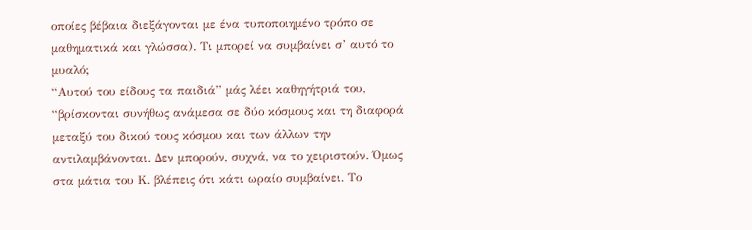οποίες βέβαια διεξάγονται με ένα τυποποιημένο τρόπο σε μαθηματικά και γλώσσα). Τι μπορεί να συμβαίνει σ’ αυτό το μυαλό;
“Αυτού του είδους τα παιδιά” μάς λέει καθηγήτριά του, “βρίσκονται συνήθως ανάμεσα σε δύο κόσμους και τη διαφορά μεταξύ του δικού τους κόσμου και των άλλων την αντιλαμβάνονται. Δεν μπορούν, συχνά, να το χειριστούν. Όμως στα μάτια του Κ. βλέπεις ότι κάτι ωραίο συμβαίνει. Το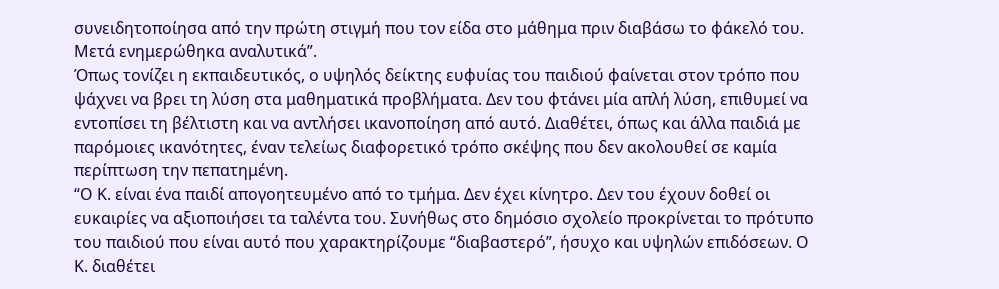συνειδητοποίησα από την πρώτη στιγμή που τον είδα στο μάθημα πριν διαβάσω το φάκελό του. Μετά ενημερώθηκα αναλυτικά”.
Όπως τονίζει η εκπαιδευτικός, ο υψηλός δείκτης ευφυίας του παιδιού φαίνεται στον τρόπο που ψάχνει να βρει τη λύση στα μαθηματικά προβλήματα. Δεν του φτάνει μία απλή λύση, επιθυμεί να εντοπίσει τη βέλτιστη και να αντλήσει ικανοποίηση από αυτό. Διαθέτει, όπως και άλλα παιδιά με παρόμοιες ικανότητες, έναν τελείως διαφορετικό τρόπο σκέψης που δεν ακολουθεί σε καμία περίπτωση την πεπατημένη.
“Ο Κ. είναι ένα παιδί απογοητευμένο από το τμήμα. Δεν έχει κίνητρο. Δεν του έχουν δοθεί οι ευκαιρίες να αξιοποιήσει τα ταλέντα του. Συνήθως στο δημόσιο σχολείο προκρίνεται το πρότυπο του παιδιού που είναι αυτό που χαρακτηρίζουμε “διαβαστερό”, ήσυχο και υψηλών επιδόσεων. Ο Κ. διαθέτει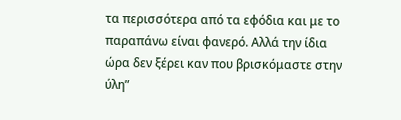τα περισσότερα από τα εφόδια και με το παραπάνω είναι φανερό. Αλλά την ίδια ώρα δεν ξέρει καν που βρισκόμαστε στην ύλη”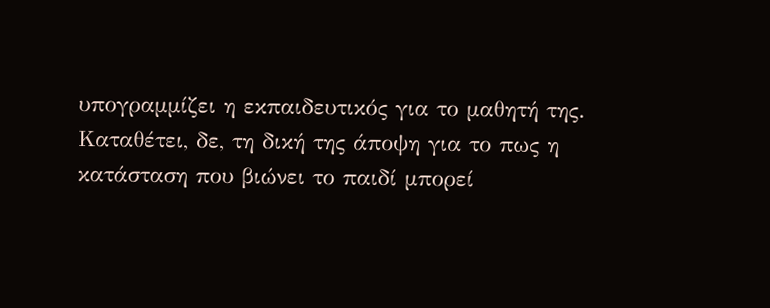υπογραμμίζει η εκπαιδευτικός για το μαθητή της.
Καταθέτει, δε, τη δική της άποψη για το πως η κατάσταση που βιώνει το παιδί μπορεί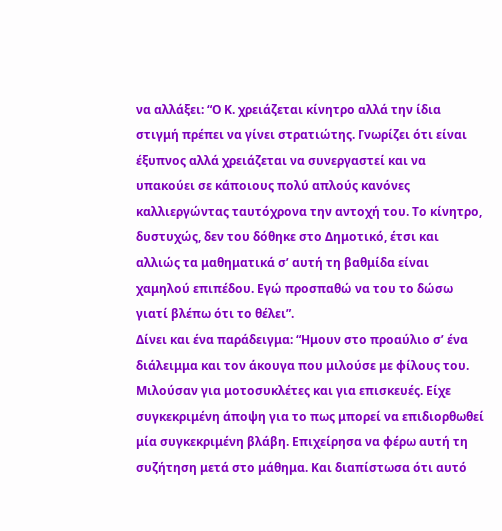να αλλάξει: “Ο Κ. χρειάζεται κίνητρο αλλά την ίδια στιγμή πρέπει να γίνει στρατιώτης. Γνωρίζει ότι είναι έξυπνος αλλά χρειάζεται να συνεργαστεί και να υπακούει σε κάποιους πολύ απλούς κανόνες καλλιεργώντας ταυτόχρονα την αντοχή του. Το κίνητρο, δυστυχώς, δεν του δόθηκε στο Δημοτικό, έτσι και αλλιώς τα μαθηματικά σ’ αυτή τη βαθμίδα είναι χαμηλού επιπέδου. Εγώ προσπαθώ να του το δώσω γιατί βλέπω ότι το θέλει”.
Δίνει και ένα παράδειγμα: “Ημουν στο προαύλιο σ’ ένα διάλειμμα και τον άκουγα που μιλούσε με φίλους του. Μιλούσαν για μοτοσυκλέτες και για επισκευές. Είχε συγκεκριμένη άποψη για το πως μπορεί να επιδιορθωθεί μία συγκεκριμένη βλάβη. Επιχείρησα να φέρω αυτή τη συζήτηση μετά στο μάθημα. Και διαπίστωσα ότι αυτό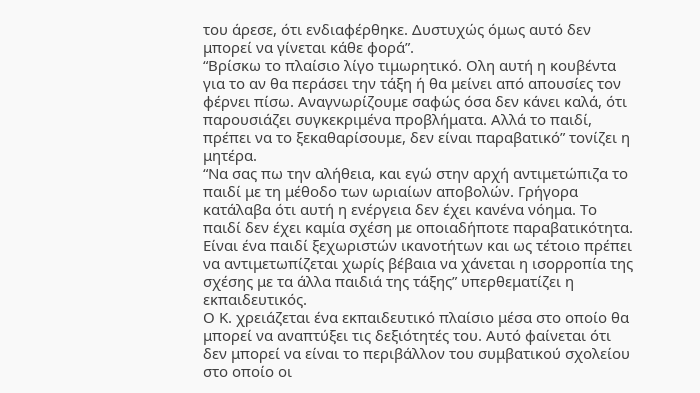του άρεσε, ότι ενδιαφέρθηκε. Δυστυχώς όμως αυτό δεν μπορεί να γίνεται κάθε φορά”.
“Βρίσκω το πλαίσιο λίγο τιμωρητικό. Ολη αυτή η κουβέντα για το αν θα περάσει την τάξη ή θα μείνει από απουσίες τον φέρνει πίσω. Αναγνωρίζουμε σαφώς όσα δεν κάνει καλά, ότι παρουσιάζει συγκεκριμένα προβλήματα. Αλλά το παιδί, πρέπει να το ξεκαθαρίσουμε, δεν είναι παραβατικό” τονίζει η μητέρα.
“Να σας πω την αλήθεια, και εγώ στην αρχή αντιμετώπιζα το παιδί με τη μέθοδο των ωριαίων αποβολών. Γρήγορα κατάλαβα ότι αυτή η ενέργεια δεν έχει κανένα νόημα. Το παιδί δεν έχει καμία σχέση με οποιαδήποτε παραβατικότητα. Είναι ένα παιδί ξεχωριστών ικανοτήτων και ως τέτοιο πρέπει να αντιμετωπίζεται χωρίς βέβαια να χάνεται η ισορροπία της σχέσης με τα άλλα παιδιά της τάξης” υπερθεματίζει η εκπαιδευτικός.
Ο Κ. χρειάζεται ένα εκπαιδευτικό πλαίσιο μέσα στο οποίο θα μπορεί να αναπτύξει τις δεξιότητές του. Αυτό φαίνεται ότι δεν μπορεί να είναι το περιβάλλον του συμβατικού σχολείου στο οποίο οι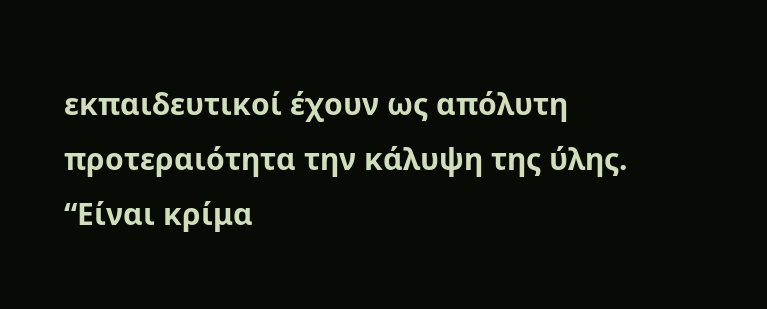εκπαιδευτικοί έχουν ως απόλυτη προτεραιότητα την κάλυψη της ύλης.
“Είναι κρίμα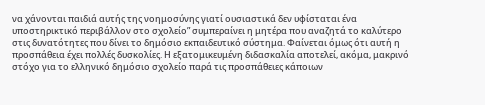να χάνονται παιδιά αυτής της νοημοσύνης γιατί ουσιαστικά δεν υφίσταται ένα υποστηρικτικό περιβάλλον στο σχολείο” συμπεραίνει η μητέρα που αναζητά το καλύτερο στις δυνατότητες που δίνει το δημόσιο εκπαιδευτικό σύστημα. Φαίνεται όμως ότι αυτή η προσπάθεια έχει πολλές δυσκολίες. Η εξατομικευμένη διδασκαλία αποτελεί, ακόμα, μακρινό στόχο για το ελληνικό δημόσιο σχολείο παρά τις προσπάθειες κάποιων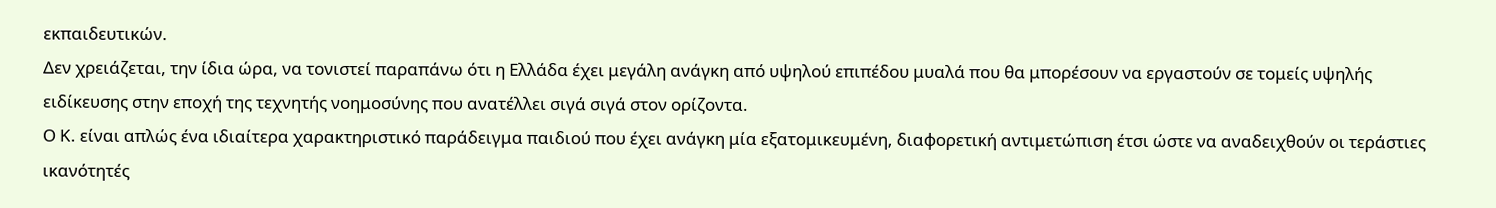εκπαιδευτικών.
Δεν χρειάζεται, την ίδια ώρα, να τονιστεί παραπάνω ότι η Ελλάδα έχει μεγάλη ανάγκη από υψηλού επιπέδου μυαλά που θα μπορέσουν να εργαστούν σε τομείς υψηλής ειδίκευσης στην εποχή της τεχνητής νοημοσύνης που ανατέλλει σιγά σιγά στον ορίζοντα.
Ο Κ. είναι απλώς ένα ιδιαίτερα χαρακτηριστικό παράδειγμα παιδιού που έχει ανάγκη μία εξατομικευμένη, διαφορετική αντιμετώπιση έτσι ώστε να αναδειχθούν οι τεράστιες ικανότητές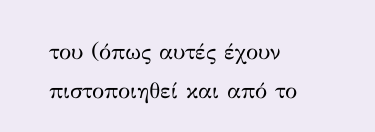του (όπως αυτές έχουν πιστοποιηθεί και από το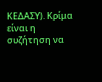ΚΕΔΑΣΥ). Κρίμα είναι η συζήτηση να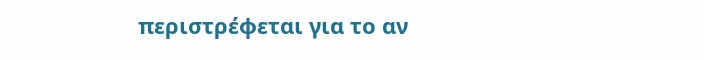περιστρέφεται για το αν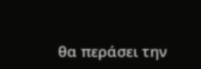θα περάσει την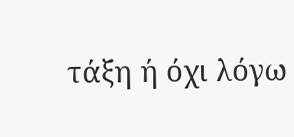τάξη ή όχι λόγω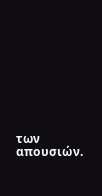των απουσιών.